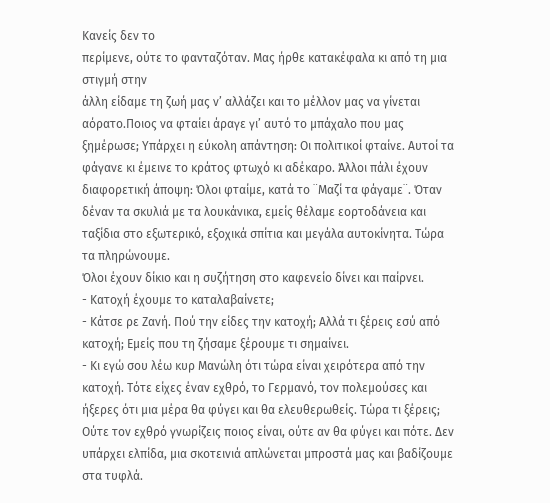Κανείς δεν το
περίμενε, ούτε το φανταζόταν. Μας ήρθε κατακέφαλα κι από τη μια στιγμή στην
άλλη είδαμε τη ζωή μας ν’ αλλάζει και το μέλλον μας να γίνεται αόρατο.Ποιος να φταίει άραγε γι’ αυτό το μπάχαλο που μας ξημέρωσε; Υπάρχει η εύκολη απάντηση: Οι πολιτικοί φταίνε. Αυτοί τα φάγανε κι έμεινε το κράτος φτωχό κι αδέκαρο. Άλλοι πάλι έχουν διαφορετική άποψη: Όλοι φταίμε, κατά το ¨Μαζί τα φάγαμε¨. Όταν δέναν τα σκυλιά με τα λουκάνικα, εμείς θέλαμε εορτοδάνεια και ταξίδια στο εξωτερικό, εξοχικά σπίτια και μεγάλα αυτοκίνητα. Τώρα τα πληρώνουμε.
Όλοι έχουν δίκιο και η συζήτηση στο καφενείο δίνει και παίρνει.
- Κατοχή έχουμε το καταλαβαίνετε;
- Κάτσε ρε Ζανή. Πού την είδες την κατοχή; Αλλά τι ξέρεις εσύ από κατοχή; Εμείς που τη ζήσαμε ξέρουμε τι σημαίνει.
- Κι εγώ σου λέω κυρ Μανώλη ότι τώρα είναι χειρότερα από την κατοχή. Τότε είχες έναν εχθρό, το Γερμανό, τον πολεμούσες και ήξερες ότι μια μέρα θα φύγει και θα ελευθερωθείς. Τώρα τι ξέρεις; Ούτε τον εχθρό γνωρίζεις ποιος είναι, ούτε αν θα φύγει και πότε. Δεν υπάρχει ελπίδα, μια σκοτεινιά απλώνεται μπροστά μας και βαδίζουμε στα τυφλά.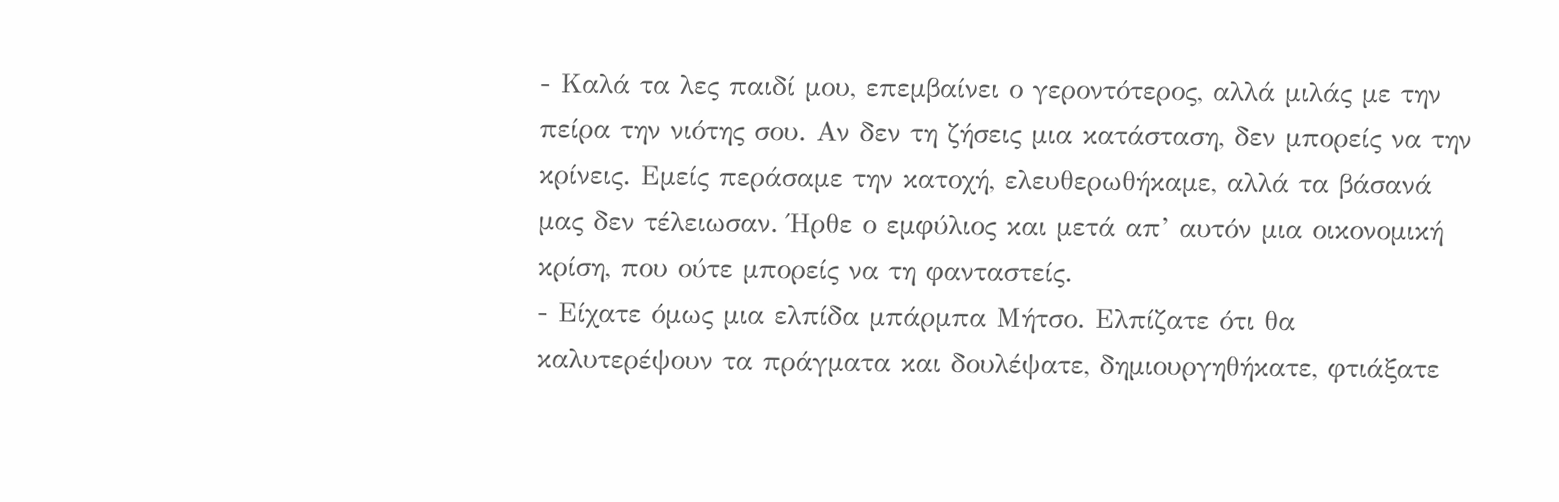- Καλά τα λες παιδί μου, επεμβαίνει ο γεροντότερος, αλλά μιλάς με την πείρα την νιότης σου. Αν δεν τη ζήσεις μια κατάσταση, δεν μπορείς να την κρίνεις. Εμείς περάσαμε την κατοχή, ελευθερωθήκαμε, αλλά τα βάσανά μας δεν τέλειωσαν. Ήρθε ο εμφύλιος και μετά απ’ αυτόν μια οικονομική κρίση, που ούτε μπορείς να τη φανταστείς.
- Είχατε όμως μια ελπίδα μπάρμπα Μήτσο. Ελπίζατε ότι θα καλυτερέψουν τα πράγματα και δουλέψατε, δημιουργηθήκατε, φτιάξατε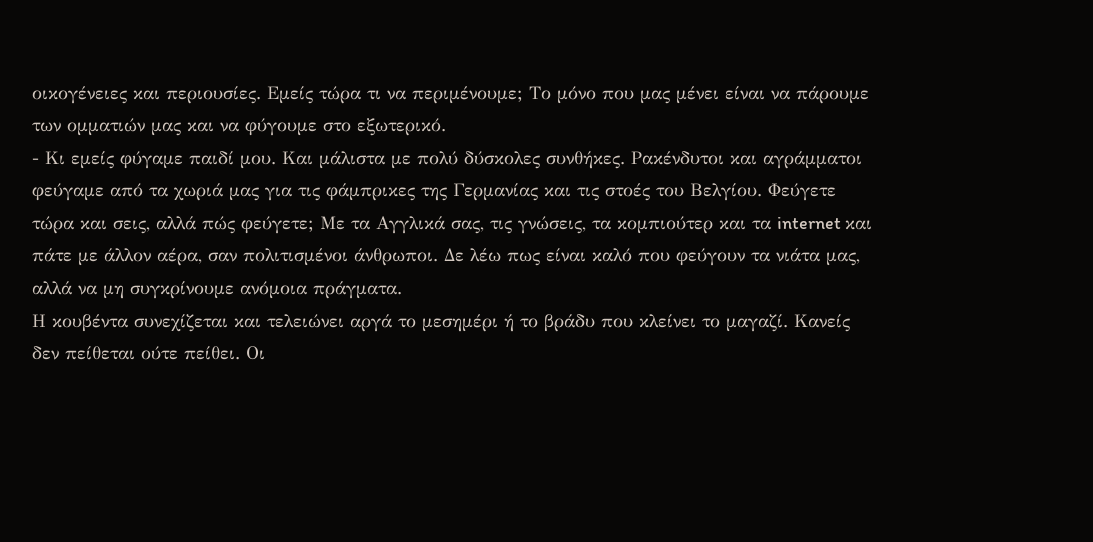οικογένειες και περιουσίες. Εμείς τώρα τι να περιμένουμε; Το μόνο που μας μένει είναι να πάρουμε των ομματιών μας και να φύγουμε στο εξωτερικό.
- Κι εμείς φύγαμε παιδί μου. Και μάλιστα με πολύ δύσκολες συνθήκες. Ρακένδυτοι και αγράμματοι φεύγαμε από τα χωριά μας για τις φάμπρικες της Γερμανίας και τις στοές του Βελγίου. Φεύγετε τώρα και σεις, αλλά πώς φεύγετε; Με τα Αγγλικά σας, τις γνώσεις, τα κομπιούτερ και τα internet και πάτε με άλλον αέρα, σαν πολιτισμένοι άνθρωποι. Δε λέω πως είναι καλό που φεύγουν τα νιάτα μας, αλλά να μη συγκρίνουμε ανόμοια πράγματα.
Η κουβέντα συνεχίζεται και τελειώνει αργά το μεσημέρι ή το βράδυ που κλείνει το μαγαζί. Κανείς δεν πείθεται ούτε πείθει. Οι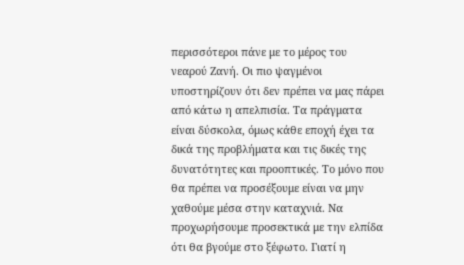περισσότεροι πάνε με το μέρος του νεαρού Ζανή. Οι πιο ψαγμένοι υποστηρίζουν ότι δεν πρέπει να μας πάρει από κάτω η απελπισία. Τα πράγματα είναι δύσκολα, όμως κάθε εποχή έχει τα δικά της προβλήματα και τις δικές της δυνατότητες και προοπτικές. Το μόνο που θα πρέπει να προσέξουμε είναι να μην χαθούμε μέσα στην καταχνιά. Να προχωρήσουμε προσεκτικά με την ελπίδα ότι θα βγούμε στο ξέφωτο. Γιατί η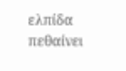ελπίδα πεθαίνει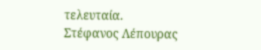τελευταία.
Στέφανος Λέπουρας